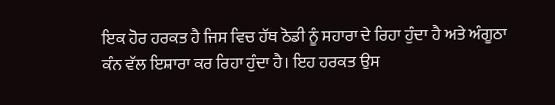ਇਕ ਹੋਰ ਹਰਕਤ ਹੈ ਜਿਸ ਵਿਚ ਹੱਥ ਠੋਡੀ ਨੂੰ ਸਹਾਰਾ ਦੇ ਰਿਹਾ ਹੁੰਦਾ ਹੈ ਅਤੇ ਅੰਗੂਠਾ ਕੰਨ ਵੱਲ ਇਸ਼ਾਰਾ ਕਰ ਰਿਹਾ ਹੁੰਦਾ ਹੈ। ਇਹ ਹਰਕਤ ਉਸ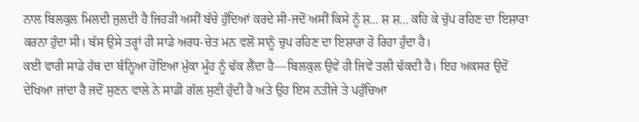ਨਾਲ ਬਿਲਕੁਲ ਮਿਲਦੀ ਜੁਲਦੀ ਹੈ ਜਿਹੜੀ ਅਸੀਂ ਬੱਚੇ ਹੁੰਦਿਆਂ ਕਰਦੇ ਸੀ-ਜਦੋਂ ਅਸੀਂ ਕਿਸੇ ਨੂੰ ਸ਼... ਸ਼ ਸ਼... ਕਹਿ ਕੇ ਚੁੱਪ ਰਹਿਣ ਦਾ ਇਸ਼ਾਰਾ ਕਰਨਾ ਹੁੰਦਾ ਸੀ। ਬੱਸ ਉਸੇ ਤਰ੍ਹਾਂ ਹੀ ਸਾਡੇ ਅਰਧ-ਚੇਤ ਮਨ ਵਲੋਂ ਸਾਨੂੰ ਚੁਪ ਰਹਿਣ ਦਾ ਇਸ਼ਾਰਾ ਹੋ ਰਿਹਾ ਹੁੰਦਾ ਹੈ।
ਕਈ ਵਾਰੀ ਸਾਡੇ ਹੱਥ ਦਾ ਬੰਨ੍ਹਿਆ ਹੋਇਆ ਮੁੱਕਾ ਮੂੰਹ ਨੂੰ ਢੱਕ ਲੈਂਦਾ ਹੈ—ਬਿਲਕੁਲ ਉਵੇਂ ਹੀ ਜਿਵੇਂ ਤਲੀ ਢੱਕਦੀ ਹੈ। ਇਹ ਅਕਸਰ ਉਦੋਂ ਦੇਖਿਆ ਜਾਂਦਾ ਹੈ ਜਦੋਂ ਸੁਣਨ ਵਾਲੇ ਨੇ ਸਾਡੀ ਗੱਲ ਸੁਣੀ ਹੁੰਦੀ ਹੈ ਅਤੇ ਉਹ ਇਸ ਨਤੀਜੇ ਤੇ ਪਹੁੰਚਿਆ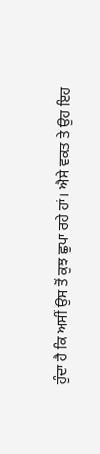ਹੁੰਦਾ ਹੈ ਕਿ ਅਸੀਂ ਉਸ ਤੋਂ ਕੁਝ ਛੁਪਾ ਰਹੇ ਹਾਂ। ਐਸੇ ਵਕਤ ਤੇ ਉਹ ਇਹ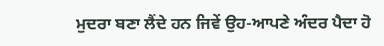ਮੁਦਰਾ ਬਣਾ ਲੈਂਦੇ ਹਨ ਜਿਵੇਂ ਉਹ-ਆਪਣੇ ਅੰਦਰ ਪੈਦਾ ਹੋ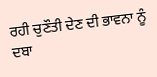ਰਹੀ ਚੁਣੌਤੀ ਦੇਣ ਦੀ ਭਾਵਨਾ ਨੂੰ ਦਬਾ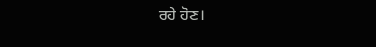ਰਹੇ ਹੋਣ।